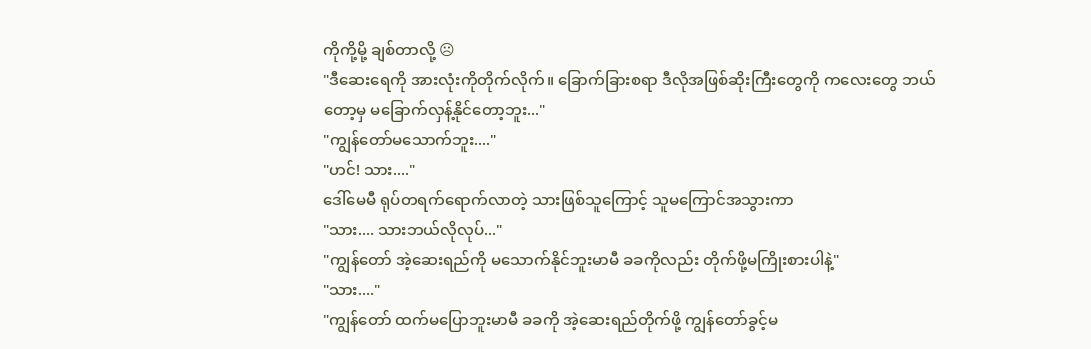ကိုကို့မို့ ချစ်တာလို့ ☹
"ဒီဆေးရေကို အားလုံးကိုတိုက်လိုက်။ ခြောက်ခြားစရာ ဒီလိုအဖြစ်ဆိုးကြီးတွေကို ကလေးတွေ ဘယ်တော့မှ မခြောက်လှန့်နိုင်တော့ဘူး..."
"ကျွန်တော်မသောက်ဘူး...."
"ဟင်! သား...."
ဒေါ်မေမီ ရုပ်တရက်ရောက်လာတဲ့ သားဖြစ်သူကြောင့် သူမကြောင်အသွားကာ
"သား.... သားဘယ်လိုလုပ်..."
"ကျွန်တော် အဲ့ဆေးရည်ကို မသောက်နိုင်ဘူးမာမီ ခခကိုလည်း တိုက်ဖို့မကြိုးစားပါနဲ့"
"သား...."
"ကျွန်တော် ထက်မပြောဘူးမာမီ ခခကို အဲ့ဆေးရည်တိုက်ဖို့ ကျွန်တော်ခွင့်မ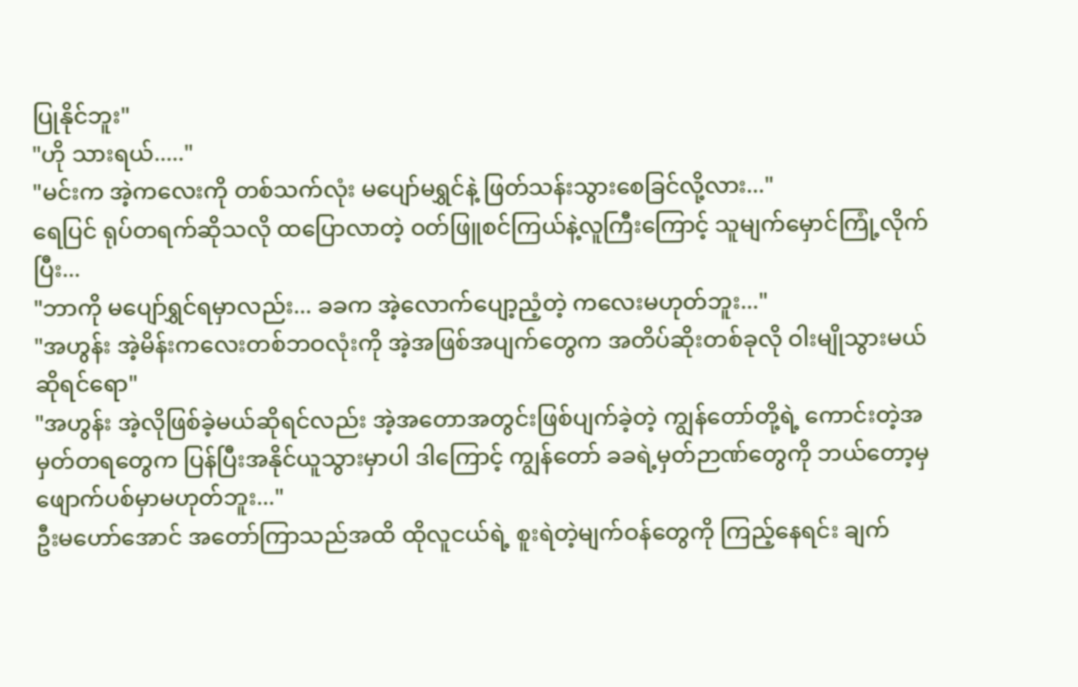ပြုနိုင်ဘူး"
"ဟို သားရယ်....."
"မင်းက အဲ့ကလေးကို တစ်သက်လုံး မပျော်မရွှင်နဲ့ ဖြတ်သန်းသွားစေခြင်လို့လား..."
ရေပြင် ရုပ်တရက်ဆိုသလို ထပြောလာတဲ့ ဝတ်ဖြူစင်ကြယ်နဲ့လူကြီးကြောင့် သူမျက်မှောင်ကြုံ့လိုက်ပြီး...
"ဘာကို မပျော်ရွှင်ရမှာလည်း... ခခက အဲ့လောက်ပျော့ညံ့တဲ့ ကလေးမဟုတ်ဘူး..."
"အဟွန်း အဲ့မိန်းကလေးတစ်ဘဝလုံးကို အဲ့အဖြစ်အပျက်တွေက အတိပ်ဆိုးတစ်ခုလို ဝါးမျိုသွားမယ်ဆိုရင်ရော"
"အဟွန်း အဲ့လိုဖြစ်ခဲ့မယ်ဆိုရင်လည်း အဲ့အတောအတွင်းဖြစ်ပျက်ခဲ့တဲ့ ကျွန်တော်တို့ရဲ့ ကောင်းတဲ့အမှတ်တရတွေက ပြန်ပြီးအနိုင်ယူသွားမှာပါ ဒါကြောင့် ကျွန်တော် ခခရဲ့မှတ်ဉာဏ်တွေကို ဘယ်တော့မှ ဖျောက်ပစ်မှာမဟုတ်ဘူး..."
ဦးမဟော်အောင် အတော်ကြာသည်အထိ ထိုလူငယ်ရဲ့ စူးရဲတဲ့မျက်ဝန်တွေကို ကြည့်နေရင်း ချက်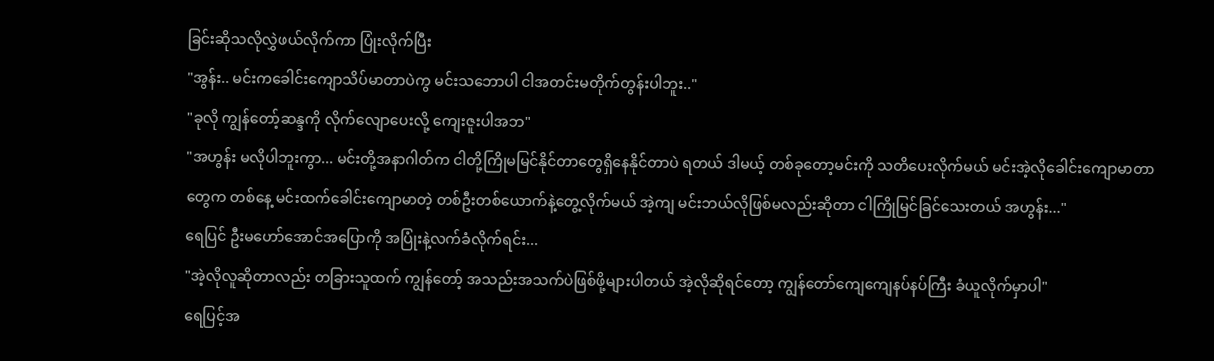ခြင်းဆိုသလိုလွှဲဖယ်လိုက်ကာ ပြုံးလိုက်ပြီး
"အွန်း.. မင်းကခေါင်းကျောသိပ်မာတာပဲကွ မင်းသဘောပါ ငါအတင်းမတိုက်တွန်းပါဘူး.."
"ခုလို ကျွန်တော့်ဆန္ဒကို လိုက်လျောပေးလို့ ကျေးဇူးပါအဘ"
"အဟွန်း မလိုပါဘူးကွာ... မင်းတို့အနာဂါတ်က ငါတို့ကြိုမမြင်နိုင်တာတွေရှိနေနိုင်တာပဲ ရတယ် ဒါမယ့် တစ်ခုတော့မင်းကို သတိပေးလိုက်မယ် မင်းအဲ့လိုခေါင်းကျောမာတာတွေက တစ်နေ့ မင်းထက်ခေါင်းကျောမာတဲ့ တစ်ဦးတစ်ယောက်နဲ့တွေ့လိုက်မယ် အဲ့ကျ မင်းဘယ်လိုဖြစ်မလည်းဆိုတာ ငါကြိုမြင်ခြင်သေးတယ် အဟွန်း..."
ရေပြင် ဦးမဟော်အောင်အပြောကို အပြုံးနဲ့လက်ခံလိုက်ရင်း...
"အဲ့လိုလူဆိုတာလည်း တခြားသူထက် ကျွန်တော့် အသည်းအသက်ပဲဖြစ်ဖို့များပါတယ် အဲ့လိုဆိုရင်တော့ ကျွန်တော်ကျေကျေနပ်နပ်ကြီး ခံယူလိုက်မှာပါ"
ရေပြင့်အ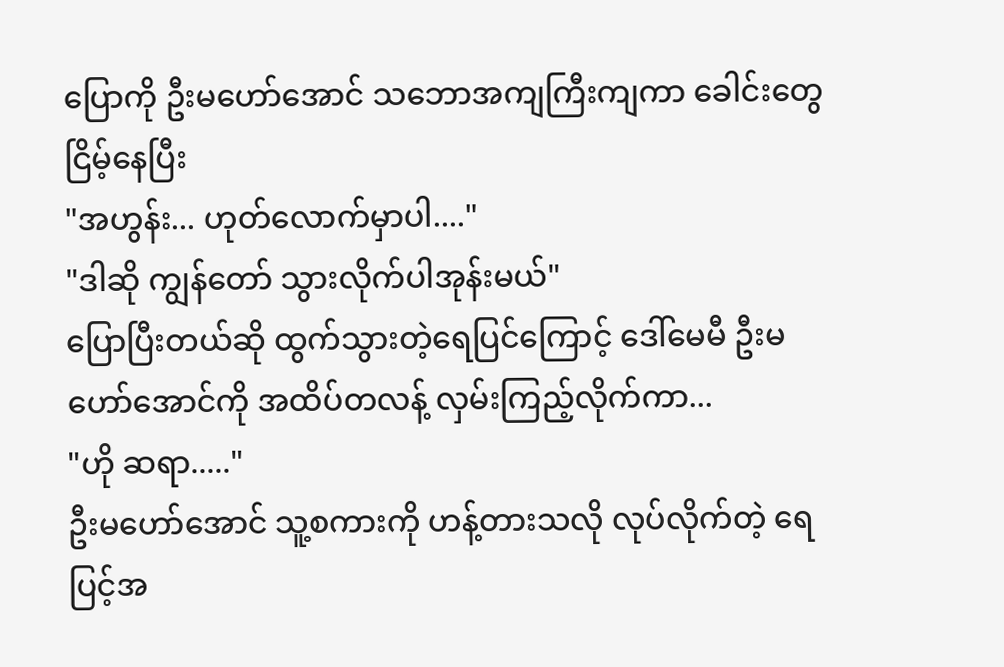ပြောကို ဦးမဟော်အောင် သဘောအကျကြီးကျကာ ခေါင်းတွေငြိမ့်နေပြီး
"အဟွန်း... ဟုတ်လောက်မှာပါ...."
"ဒါဆို ကျွန်တော် သွားလိုက်ပါအုန်းမယ်"
ပြောပြီးတယ်ဆို ထွက်သွားတဲ့ရေပြင်ကြောင့် ဒေါ်မေမီ ဦးမဟော်အောင်ကို အထိပ်တလန့် လှမ်းကြည့်လိုက်ကာ...
"ဟို ဆရာ....."
ဦးမဟော်အောင် သူ့စကားကို ဟန့်တားသလို လုပ်လိုက်တဲ့ ရေပြင့်အ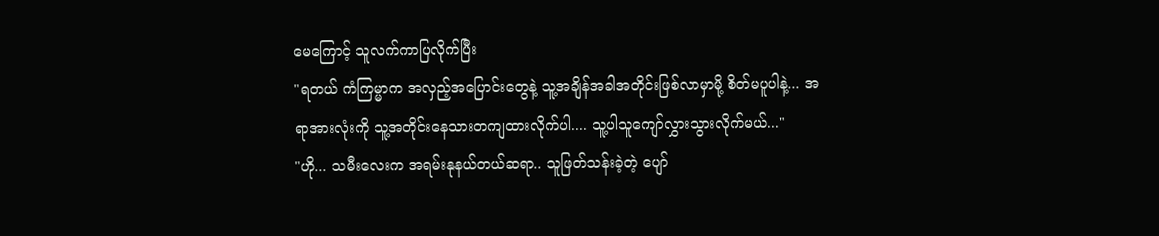မေကြောင့် သူလက်ကာပြလိုက်ပြီး
"ရတယ် ကံကြမ္မာက အလှည့်အပြောင်းတွေနဲ့ သူ့အချိန်အခါအတိုင်းဖြစ်လာမှာမို့ စိတ်မပူပါနဲ့... အရာအားလုံးကို သူ့အတိုင်းနေသားတကျထားလိုက်ပါ.... သူ့ပါသူကျော်လွှားသွားလိုက်မယ်..."
"ဟို... သမီးလေးက အရမ်းနုနယ်တယ်ဆရာ.. သူဖြတ်သန်းခဲ့တဲ့ ပျော်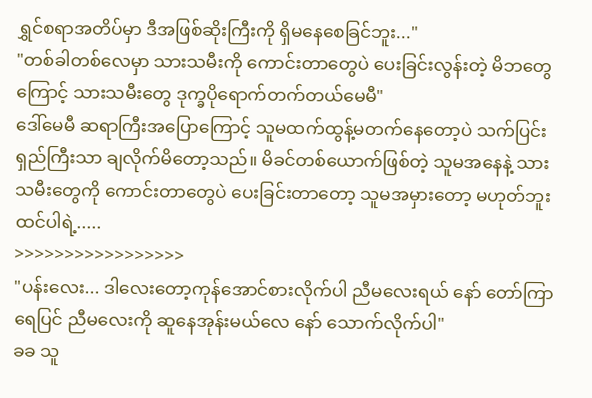ရွှင်စရာအတိပ်မှာ ဒီအဖြစ်ဆိုးကြီးကို ရှိမနေစေခြင်ဘူး..."
"တစ်ခါတစ်လေမှာ သားသမီးကို ကောင်းတာတွေပဲ ပေးခြင်းလွန်းတဲ့ မိဘတွေကြောင့် သားသမီးတွေ ဒုက္ခပိုရောက်တက်တယ်မေမီ"
ဒေါ်မေမီ ဆရာကြီးအပြောကြောင့် သူမထက်ထွန့်မတက်နေတော့ပဲ သက်ပြင်းရှည်ကြီးသာ ချလိုက်မိတော့သည်။ မိခင်တစ်ယောက်ဖြစ်တဲ့ သူမအနေနဲ့ သားသမီးတွေကို ကောင်းတာတွေပဲ ပေးခြင်းတာတော့ သူမအမှားတော့ မဟုတ်ဘူးထင်ပါရဲ့.....
>>>>>>>>>>>>>>>>>
"ပန်းလေး... ဒါလေးတော့ကုန်အောင်စားလိုက်ပါ ညီမလေးရယ် နော် တော်ကြာ ရေပြင် ညီမလေးကို ဆူနေအုန်းမယ်လေ နော် သောက်လိုက်ပါ"
ခခ သူ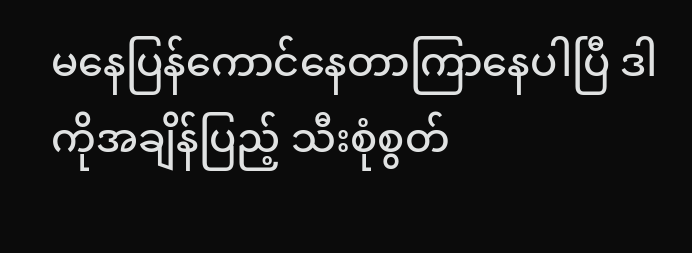မနေပြန်ကောင်နေတာကြာနေပါပြီ ဒါကိုအချိန်ပြည့် သီးစုံစွတ်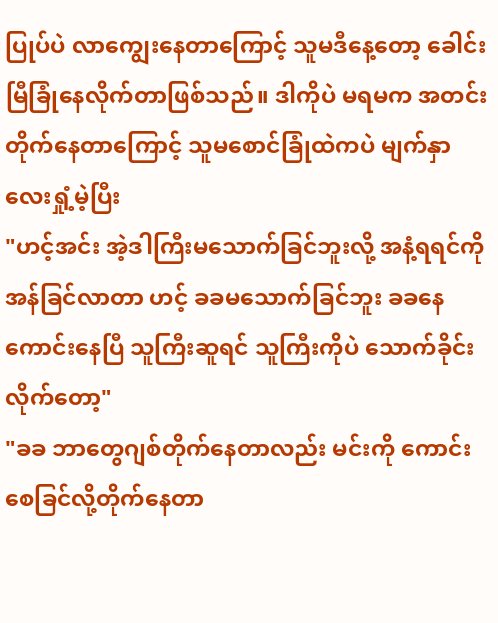ပြုပ်ပဲ လာကျွေးနေတာကြောင့် သူမဒီနေ့တော့ ခေါင်းမြီခြုံနေလိုက်တာဖြစ်သည်။ ဒါကိုပဲ မရမက အတင်းတိုက်နေတာကြောင့် သူမစောင်ခြုံထဲကပဲ မျက်နှာလေးရှုံ့မဲ့ပြီး
"ဟင့်အင်း အဲ့ဒါကြီးမသောက်ခြင်ဘူးလို့ အနံ့ရရင်ကို အန်ခြင်လာတာ ဟင့် ခခမသောက်ခြင်ဘူး ခခနေကောင်းနေပြီ သူကြီးဆူရင် သူကြီးကိုပဲ သောက်ခိုင်းလိုက်တော့"
"ခခ ဘာတွေဂျစ်တိုက်နေတာလည်း မင်းကို ကောင်းစေခြင်လို့တိုက်နေတာ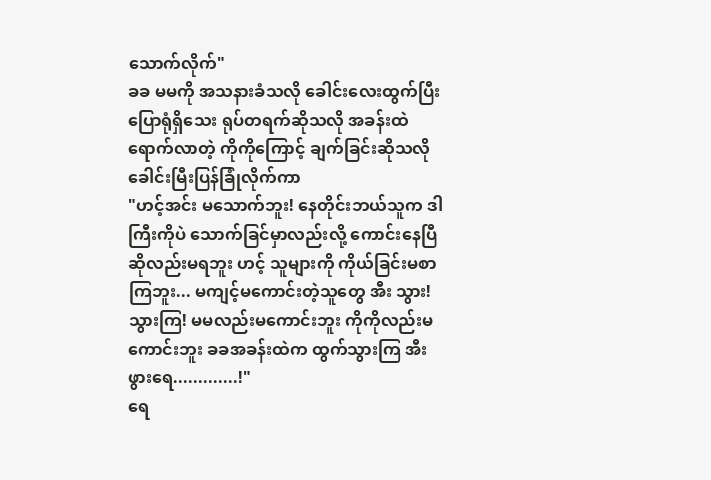သောက်လိုက်"
ခခ မမကို အသနားခံသလို ခေါင်းလေးထွက်ပြီးပြောရုံရှိသေး ရုပ်တရက်ဆိုသလို အခန်းထဲရောက်လာတဲ့ ကိုကိုကြောင့် ချက်ခြင်းဆိုသလို ခေါင်းမြီးပြန်ခြုံလိုက်ကာ
"ဟင့်အင်း မသောက်ဘူး! နေတိုင်းဘယ်သူက ဒါကြီးကိုပဲ သောက်ခြင်မှာလည်းလို့ ကောင်းနေပြီဆိုလည်းမရဘူး ဟင့် သူများကို ကိုယ်ခြင်းမစာကြဘူး... မကျင့်မကောင်းတဲ့သူတွေ အီး သွား! သွားကြ! မမလည်းမကောင်းဘူး ကိုကိုလည်းမကောင်းဘူး ခခအခန်းထဲက ထွက်သွားကြ အီး ဖွားရေ.............!"
ရေ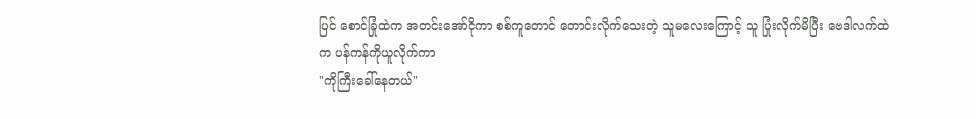ပြင် စောင်ခြုံထဲက အတင်းအော်ငိုကာ စစ်ကူတောင် တောင်းလိုက်သေးတဲ့ သူမလေးကြောင့် သူ ပြုံးလိုက်မိပြီး ဗေဒါလက်ထဲက ပန်ကန်ကိုယူလိုက်ကာ
"ကိုကြီးခေါ်နေတယ်"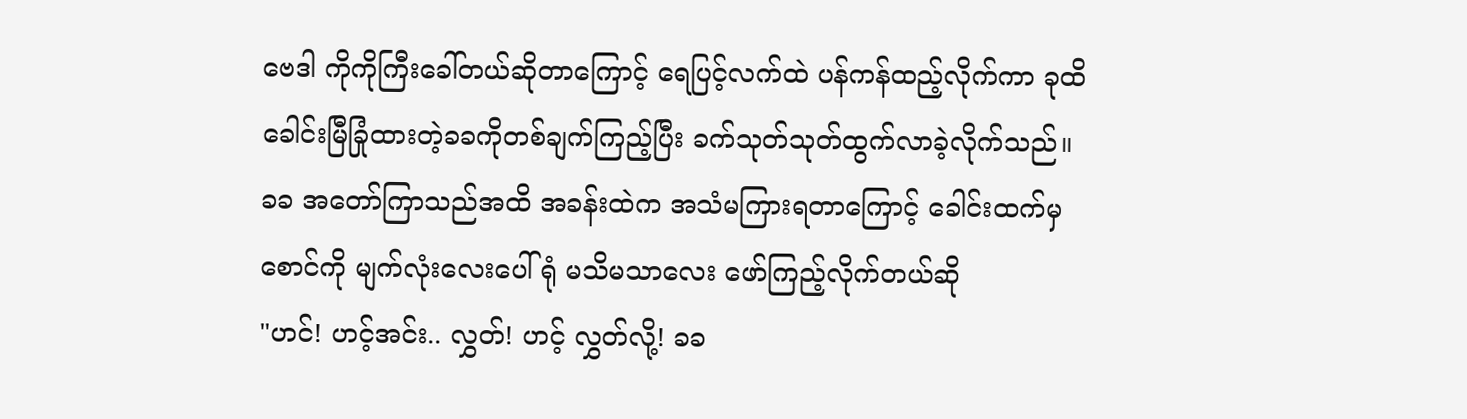ဗေဒါ ကိုကိုကြီးခေါ်တယ်ဆိုတာကြောင့် ရေပြင့်လက်ထဲ ပန်ကန်ထည့်လိုက်ကာ ခုထိခေါင်းမြီခြုံထားတဲ့ခခကိုတစ်ချက်ကြည့်ပြီး ခက်သုတ်သုတ်ထွက်လာခဲ့လိုက်သည်။
ခခ အတော်ကြာသည်အထိ အခန်းထဲက အသံမကြားရတာကြောင့် ခေါင်းထက်မှစောင်ကို မျက်လုံးလေးပေါ်ရုံ မသိမသာလေး ဖော်ကြည့်လိုက်တယ်ဆို
"ဟင်! ဟင့်အင်း.. လွှတ်! ဟင့် လွှတ်လို့! ခခ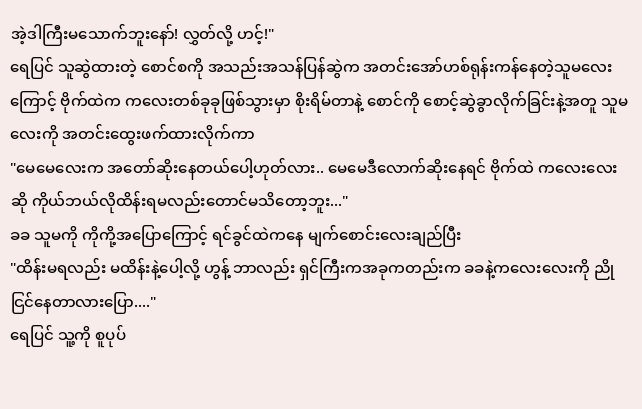အဲ့ဒါကြီးမသောက်ဘူးနော်! လွှတ်လို့ ဟင့်!"
ရေပြင် သူဆွဲထားတဲ့ စောင်စကို အသည်းအသန်ပြန်ဆွဲက အတင်းအော်ဟစ်ရုန်းကန်နေတဲ့သူမလေးကြောင့် ဗိုက်ထဲက ကလေးတစ်ခုခုဖြစ်သွားမှာ စိုးရိမ်တာနဲ့ စောင်ကို စောင့်ဆွဲခွာလိုက်ခြင်းနဲ့အတူ သူမလေးကို အတင်းထွေးဖက်ထားလိုက်ကာ
"မေမေလေးက အတော်ဆိုးနေတယ်ပေါ့ဟုတ်လား.. မေမေဒီလောက်ဆိုးနေရင် ဗိုက်ထဲ ကလေးလေးဆို ကိုယ်ဘယ်လိုထိန်းရမလည်းတောင်မသိတော့ဘူး..."
ခခ သူမကို ကိုကို့အပြောကြောင့် ရင်ခွင်ထဲကနေ မျက်စောင်းလေးချည်ပြီး
"ထိန်းမရလည်း မထိန်းနဲ့ပေါ့လို့ ဟွန့် ဘာလည်း ရှင်ကြီးကအခုကတည်းက ခခနဲ့ကလေးလေးကို ညိုငြင်နေတာလားပြော...."
ရေပြင် သူ့ကို စူပုပ်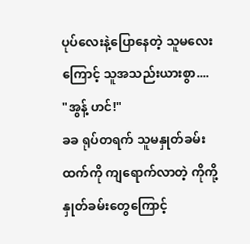ပုပ်လေးနဲ့ပြောနေတဲ့ သူမလေးကြောင့် သူအသည်းယားစွာ....
"အွန့် ဟင်!"
ခခ ရုပ်တရက် သူမနှုတ်ခမ်းထက်ကို ကျရောက်လာတဲ့ ကိုကို့နှုတ်ခမ်းတွေကြောင့်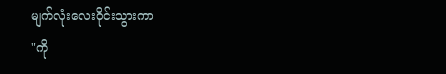မျက်လုံးလေးဝိုင်းသွားကာ
"ကို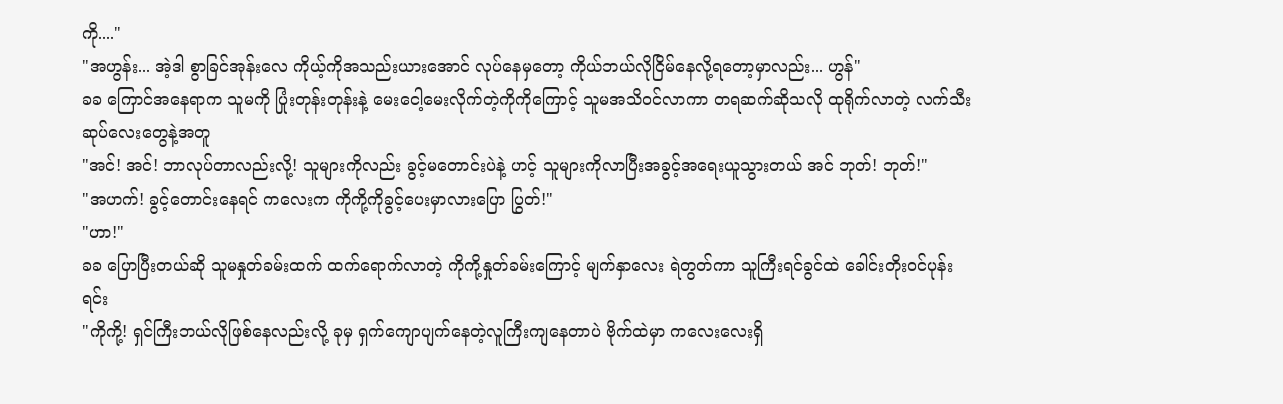ကို...."
"အဟွန်း... အဲ့ဒါ စွာခြင်အုန်းလေ ကိုယ့်ကိုအသည်းယားအောင် လုပ်နေမှတော့ ကိုယ်ဘယ်လိုငြိမ်နေလို့ရတော့မှာလည်း... ဟွန်"
ခခ ကြောင်အနေရာက သူမကို ပြုံးတုန်းတုန်းနဲ့ မေးငေါ့မေးလိုက်တဲ့ကိုကိုကြောင့် သူမအသိဝင်လာကာ တရဆက်ဆိုသလို ထုရိုက်လာတဲ့ လက်သီးဆုပ်လေးတွေနဲ့အတူ
"အင်! အင်! ဘာလုပ်တာလည်းလို့! သူများကိုလည်း ခွင့်မတောင်းပဲနဲ့ ဟင့် သူများကိုလာပြီးအခွင့်အရေးယူသွားတယ် အင် ဘုတ်! ဘုတ်!"
"အဟက်! ခွင့်တောင်းနေရင် ကလေးက ကိုကို့ကိုခွင့်ပေးမှာလားပြော ပြွတ်!"
"ဟာ!"
ခခ ပြောပြီးတယ်ဆို သူမနှုတ်ခမ်းထက် ထက်ရောက်လာတဲ့ ကိုကို့နှုတ်ခမ်းကြောင့် မျက်နှာလေး ရဲတွတ်ကာ သူကြီးရင်ခွင်ထဲ ခေါင်းတိုးဝင်ပုန်းရင်း
"ကိုကို့! ရှင်ကြီးဘယ်လိုဖြစ်နေလည်းလို့ ခုမှ ရှက်ကျောပျက်နေတဲ့လူကြီးကျနေတာပဲ ဗိုက်ထဲမှာ ကလေးလေးရှိ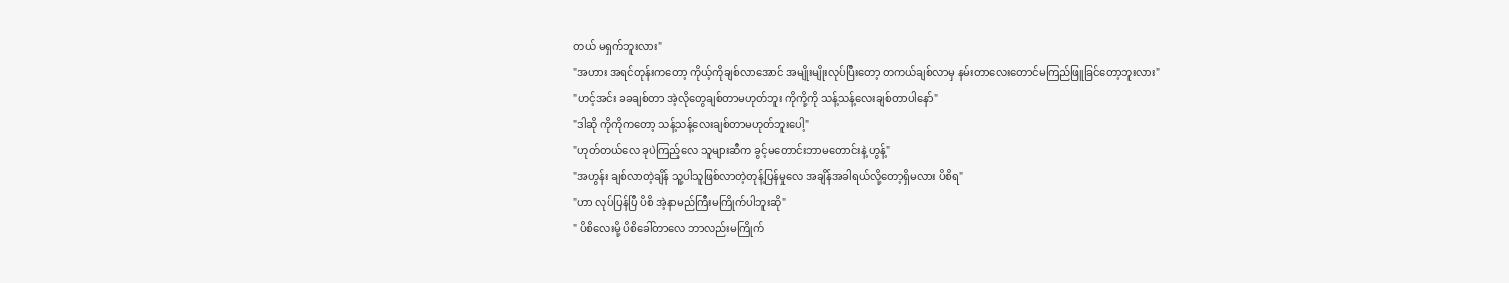တယ် မရှက်ဘူးလား"
"အဟား အရင်တုန်းကတော့ ကိုယ့်ကိုချစ်လာအောင် အမျိုးမျိုးလုပ်ပြီးတော့ တကယ်ချစ်လာမှ နမ်းတာလေးတောင်မကြည်ဖြူခြင်တော့ဘူးလား"
"ဟင့်အင်း ခခချစ်တာ အဲ့လိုတွေချစ်တာမဟုတ်ဘူး ကိုကို့ကို သန့်သန့်လေးချစ်တာပါနော်"
"ဒါဆို ကိုကိုကတော့ သန့်သန့်လေးချစ်တာမဟုတ်ဘူးပေါ့"
"ဟုတ်တယ်လေ ခုပဲကြည့်လေ သူများဆီက ခွင့်မတောင်းဘာမတောင်းနဲ့ ဟွန့်"
"အဟွန်း ချစ်လာတဲ့ချိန် သူ့ပါသူဖြစ်လာတဲ့တုန့်ပြန်မှုလေ အချိန်အခါရယ်လို့တော့ရှိမလား ပိစိရ"
"ဟာ လုပ်ပြန်ပြီ ပိစိ အဲ့နာမည်ကြီးမကြိုက်ပါဘူးဆို"
" ပိစိလေးမို့ ပိစိခေါ်တာလေ ဘာလည်းမကြိုက်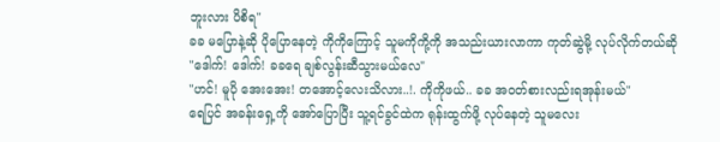ဘူးလား ပိစိရ"
ခခ မပြောနဲ့ဆို ပိုပြောနေတဲ့ ကိုကိုကြောင့် သူမကိုကို့ကို အသည်းယားလာကာ ကုတ်ဆွဲမို့ လုပ်လိုက်တယ်ဆို
"ဒေါက်! ဒေါက်! ခခရေ ချစ်လွန်းဆီသွားမယ်လေ"
"ဟင်! မူပို အေးအေး! တအောင့်လေးသိလား..!. ကိုကိုဖယ်.. ခခ အဝတ်စားလည်းရအုန်းမယ်"
ရေပြင် အခန်းရှေ့ကို အော်ပြောပြီး သူ့ရင်ခွင်ထဲက ရုန်းထွက်ဖို့ လုပ်နေတဲ့ သူမလေး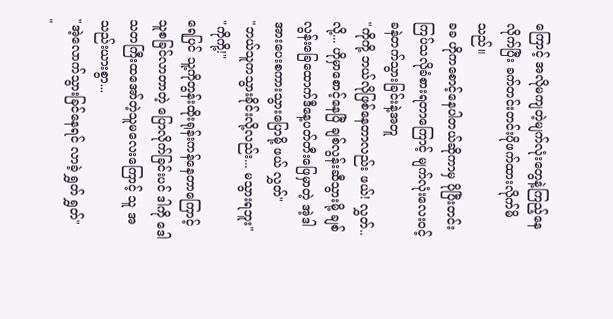ကြောင့် အလိုမကျတဲ့မျက်လုံးတွေနဲ့ကြည့်နေလိုက်ပြီး ခက်တင်းတင်းပိုဖက်ထားလိုက်မိသည်။
ခခ ဟိုကစောင့်နေပါတယ်ဆိုကာမှ ပိုပြီးတင်းကြပ်သလိုခံစားရတာကြောင့် မျက်လုံးလေးဝင့်ခနဲတက်သွားခြင်းနဲ့အတူ
"ကိုကို့ ဘယ်လိုဖြစ်နေတာလည်း ဖယ်! လွှတ်..လို့... ဟိုမှာစောင့်နေပြီ ချစ်လွန်းဆီသွားမို့ ချစ်လွန်းခြေထောက်ဒီနေ့ပတ်တီးဖြေမှာတဲ့ အဲ့ဒါ အားပေးစကားသွားပြောမို့ ဖယ် လွှတ်"
"ဘယ်သူကသွားခိုင်းလို့လည်း... မသွားရဘူး"
"ကိုကို့!"
ရေပြင် သူ့ကိုတွန်းထိုးရုန်းကန်နေတာကြောင့် သူစခြင်လာတာတဲ့ ပြောလိုက်ခြင်းပင် ဒါကို ဒေါသတကြီးထအော်တဲ့သူမလေးကြောင့် သူ အသည်းယားစွာ...
"အဲ့လောက်သွားခြင်နေရင် လာခဲ့ ရွှတ် ရွှတ်"
"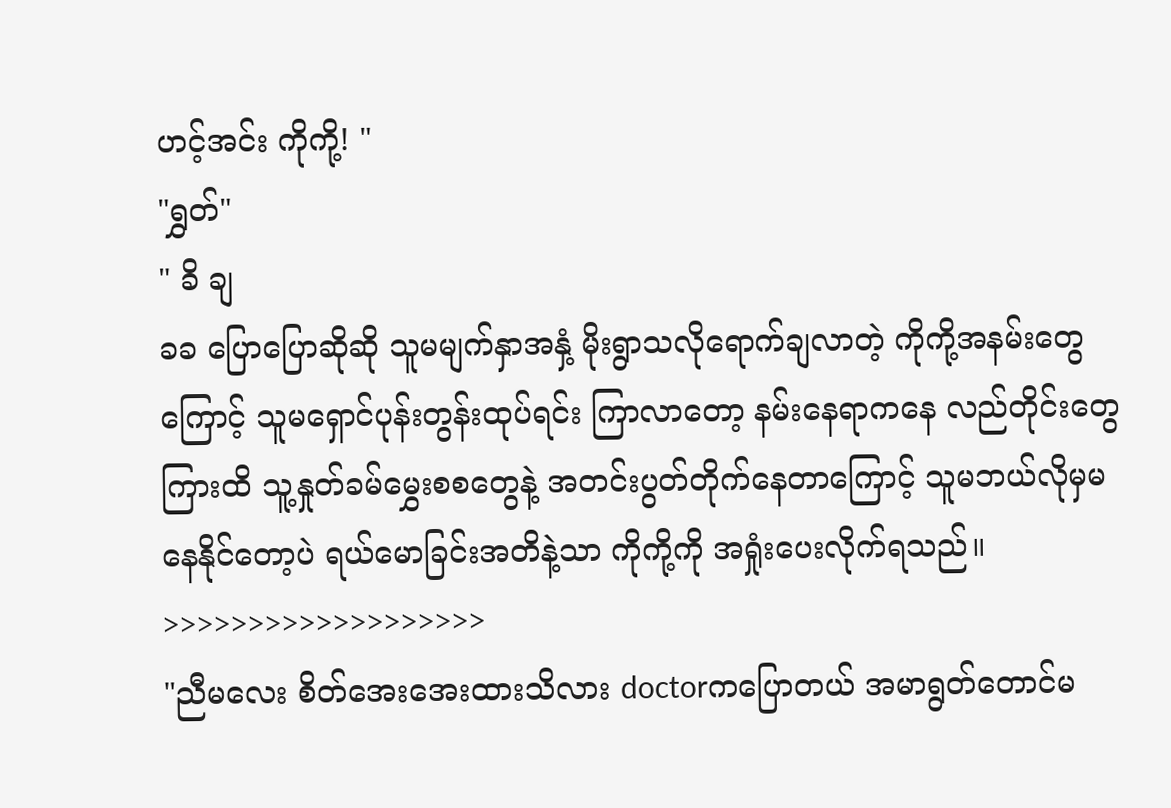ဟင့်အင်း ကိုကို့! "
"ရွှတ်"
" ခိ ချ
ခခ ပြောပြောဆိုဆို သူမမျက်နှာအနှံ့ မိုးရွာသလိုရောက်ချလာတဲ့ ကိုကို့အနမ်းတွေကြောင့် သူမရှောင်ပုန်းတွန်းထုပ်ရင်း ကြာလာတော့ နမ်းနေရာကနေ လည်တိုင်းတွေကြားထိ သူ့နှုတ်ခမ်မွှေးစစတွေနဲ့ အတင်းပွတ်တိုက်နေတာကြောင့် သူမဘယ်လိုမှမနေနိုင်တော့ပဲ ရယ်မောခြင်းအတိနဲ့သာ ကိုကို့ကို အရှုံးပေးလိုက်ရသည်။
>>>>>>>>>>>>>>>>>>>
"ညီမလေး စိတ်အေးအေးထားသိလား doctorကပြောတယ် အမာရွတ်တောင်မ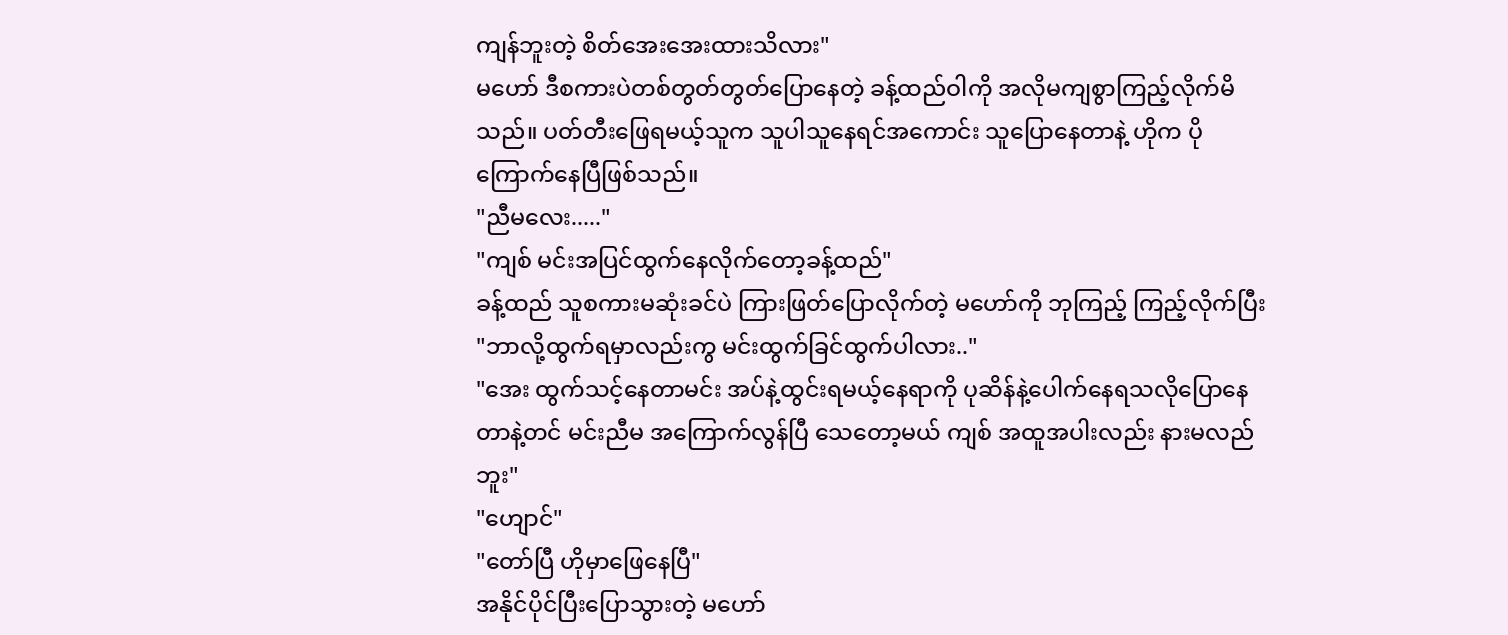ကျန်ဘူးတဲ့ စိတ်အေးအေးထားသိလား"
မဟော် ဒီစကားပဲတစ်တွတ်တွတ်ပြောနေတဲ့ ခန့်ထည်ဝါကို အလိုမကျစွာကြည့်လိုက်မိသည်။ ပတ်တီးဖြေရမယ့်သူက သူပါသူနေရင်အကောင်း သူပြောနေတာနဲ့ ဟိုက ပိုကြောက်နေပြီဖြစ်သည်။
"ညီမလေး....."
"ကျစ် မင်းအပြင်ထွက်နေလိုက်တော့ခန့်ထည်"
ခန့်ထည် သူစကားမဆုံးခင်ပဲ ကြားဖြတ်ပြောလိုက်တဲ့ မဟော်ကို ဘုကြည့် ကြည့်လိုက်ပြီး
"ဘာလို့ထွက်ရမှာလည်းကွ မင်းထွက်ခြင်ထွက်ပါလား.."
"အေး ထွက်သင့်နေတာမင်း အပ်နဲ့ထွင်းရမယ့်နေရာကို ပုဆိန်နဲ့ပေါက်နေရသလိုပြောနေတာနဲ့တင် မင်းညီမ အကြောက်လွန်ပြီ သေတော့မယ် ကျစ် အထူအပါးလည်း နားမလည်ဘူး"
"ဟျောင်"
"တော်ပြီ ဟိုမှာဖြေနေပြီ"
အနိုင်ပိုင်ပြီးပြောသွားတဲ့ မဟော်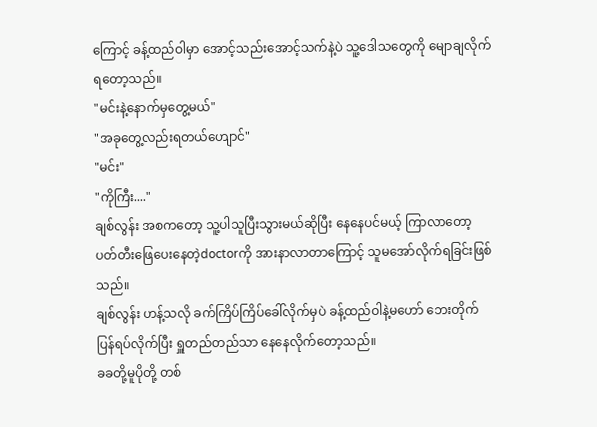ကြောင့် ခန့်ထည်ဝါမှာ အောင့်သည်းအောင့်သက်နဲ့ပဲ သူ့ဒေါသတွေကို မျောချလိုက်ရတော့သည်။
"မင်းနဲ့နောက်မှတွေ့မယ်"
"အခုတွေ့လည်းရတယ်ဟျောင်"
"မင်း"
"ကိုကြီး...."
ချစ်လွန်း အစကတော့ သူ့ပါသူပြီးသွားမယ်ဆိုပြီး နေနေပင်မယ့် ကြာလာတော့ ပတ်တီးဖြေပေးနေတဲ့doctorကို အားနာလာတာကြောင့် သူမအော်လိုက်ရခြင်းဖြစ်သည်။
ချစ်လွန်း ဟန့်သလို ခက်ကြိပ်ကြိပ်ခေါ်လိုက်မှပဲ ခန့်ထည်ဝါနဲ့မဟော် ဘေးတိုက်ပြန်ရပ်လိုက်ပြီး ရှူတည်တည်သာ နေနေလိုက်တော့သည်။
ခခတို့မူပိုတို့ တစ်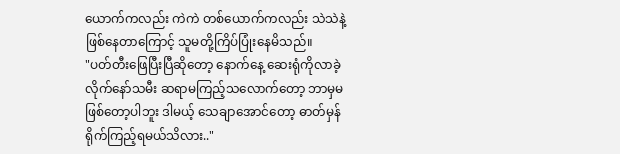ယောက်ကလည်း ကဲကဲ တစ်ယောက်ကလည်း သဲသဲနဲ့ ဖြစ်နေတာကြောင့် သူမတို့ကြိပ်ပြုံးနေမိသည်။
"ပတ်တီးဖြေပြီးပြီဆိုတော့ နောက်နေ့ ဆေးရုံကိုလာခဲ့လိုက်နော်သမီး ဆရာမကြည့်သလောက်တော့ ဘာမှမဖြစ်တော့ပါဘူး ဒါမယ့် သေချာအောင်တော့ ဓာတ်မှန်ရိုက်ကြည့်ရမယ်သိလား.."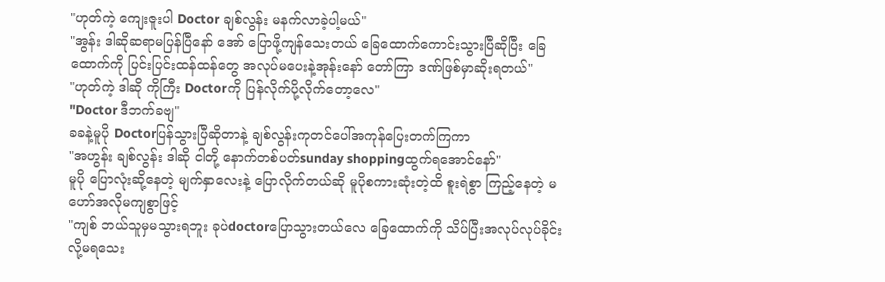"ဟုတ်ကဲ့ ကျေးဇူးပါ Doctor ချစ်လွန်း မနက်လာခဲ့ပါ့မယ်"
"အွန်း ဒါဆိုဆရာမပြန်ပြီနော် အော် ပြောဖို့ကျန်သေးတယ် ခြေထောက်ကောင်းသွားပြီဆိုပြီး ခြေထောက်ကို ပြင်းပြင်းထန်ထန်တွေ အလုပ်မပေးနဲ့အုန်းနော် တော်ကြာ ဒဏ်ဖြစ်မှာဆိုးရတယ်"
"ဟုတ်ကဲ့ ဒါဆို ကိုကြီး Doctorကို ပြန်လိုက်ပို့လိုက်တော့လေ"
"Doctor ဒီဘက်ခဗျ"
ခခနဲ့မူပို Doctorပြန်သွားပြီဆိုတာနဲ့ ချစ်လွန်းကုတင်ပေါ်အကုန်ပြေးတက်ကြကာ
"အဟွန်း ချစ်လွန်း ဒါဆို ငါတို့ နောက်တစ်ပတ်sunday shoppingထွက်ရအောင်နော်"
မူပို ပြောလုံးဆို့နေတဲ့ မျက်နှာလေးနဲ့ ပြောလိုက်တယ်ဆို မူပိုစကားဆုံးတဲ့ထိ စူးရဲစွာ ကြည့်နေတဲ့ မဟော်အလိုမကျစွာဖြင့်
"ကျစ် ဘယ်သူမှမသွားရဘူး ခုပဲdoctorပြောသွားတယ်လေ ခြေထောက်ကို သိပ်ပြီးအလုပ်လုပ်ခိုင်းလို့မရသေး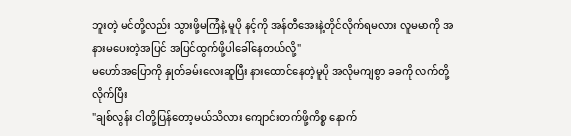ဘူးတဲ့ မင်တို့လည်း သွားဖို့မကြံနဲ့ မူပို နင့်ကို အန်တီအေးနဲ့တိုင်လိုက်ရမလား လူမမာကို အနားမပေးတဲ့အပြင် အပြင်ထွက်ဖို့ပါခေါ်နေတယ်လို့"
မဟော်အပြောကို နှုတ်ခမ်းလေးဆူပြီး နားထောင်နေတဲ့မူပို အလိုမကျစွာ ခခကို လက်တို့လိုက်ပြီး
"ချစ်လွန်း ငါတို့ပြန်တော့မယ်သိလား ကျောင်းတက်ဖို့ကိစ္စ နောက်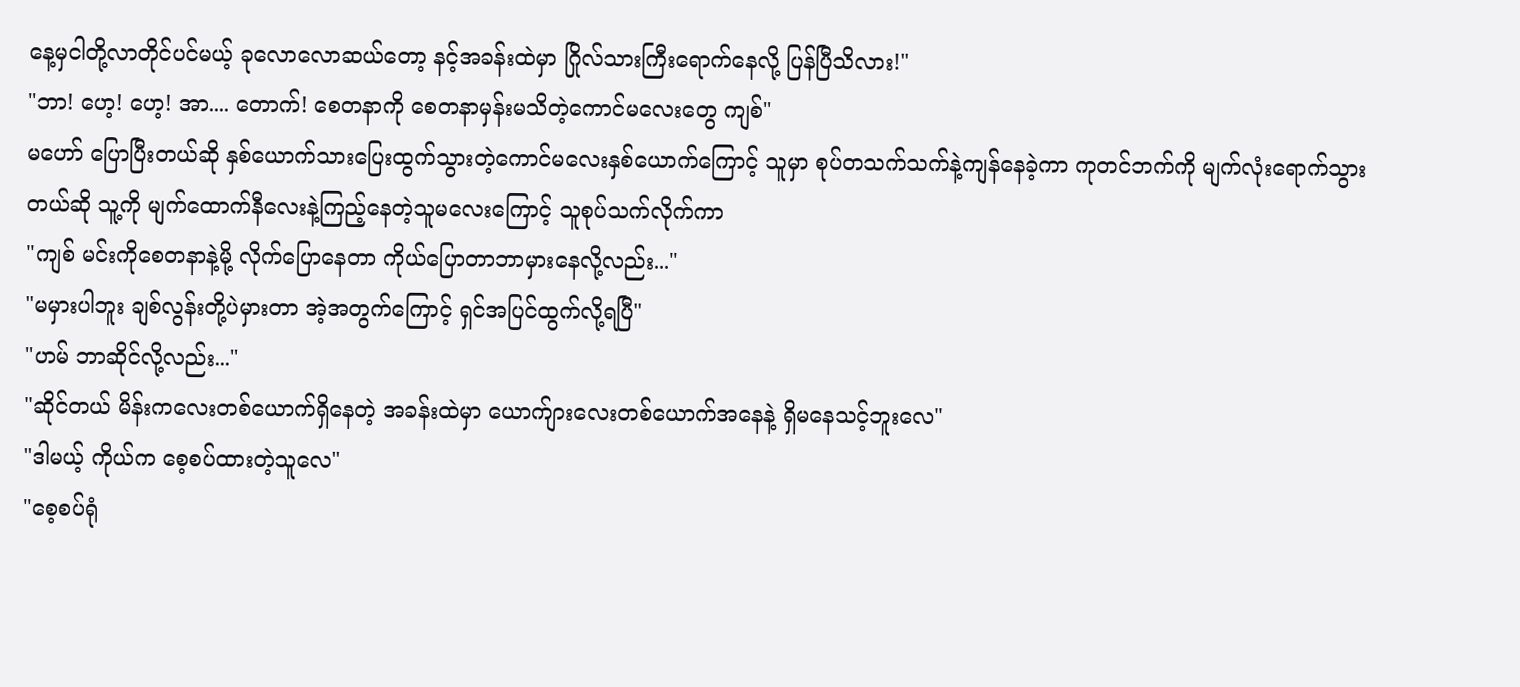နေ့မှငါတို့လာတိုင်ပင်မယ့် ခုလောလောဆယ်တော့ နင့်အခန်းထဲမှာ ဂြိုလ်သားကြီးရောက်နေလို့ ပြန်ပြီသိလား!"
"ဘာ! ဟေ့! ဟေ့! အာ.... တောက်! စေတနာကို စေတနာမှန်းမသိတဲ့ကောင်မလေးတွေ ကျစ်"
မဟော် ပြောပြီးတယ်ဆို နှစ်ယောက်သားပြေးထွက်သွားတဲ့ကောင်မလေးနှစ်ယောက်ကြောင့် သူမှာ စုပ်တသက်သက်နဲ့ကျန်နေခဲ့ကာ ကုတင်ဘက်ကို မျက်လုံးရောက်သွားတယ်ဆို သူ့ကို မျက်ထောက်နီလေးနဲ့ကြည့်နေတဲ့သူမလေးကြောင့် သူစုပ်သက်လိုက်ကာ
"ကျစ် မင်းကိုစေတနာနဲ့မို့ လိုက်ပြောနေတာ ကိုယ်ပြောတာဘာမှားနေလို့လည်း..."
"မမှားပါဘူး ချစ်လွန်းတို့ပဲမှားတာ အဲ့အတွက်ကြောင့် ရှင်အပြင်ထွက်လို့ရပြီ"
"ဟမ် ဘာဆိုင်လို့လည်း..."
"ဆိုင်တယ် မိန်းကလေးတစ်ယောက်ရှိနေတဲ့ အခန်းထဲမှာ ယောက်ျားလေးတစ်ယောက်အနေနဲ့ ရှိမနေသင့်ဘူးလေ"
"ဒါမယ့် ကိုယ်က စေ့စပ်ထားတဲ့သူလေ"
"စေ့စပ်ရုံ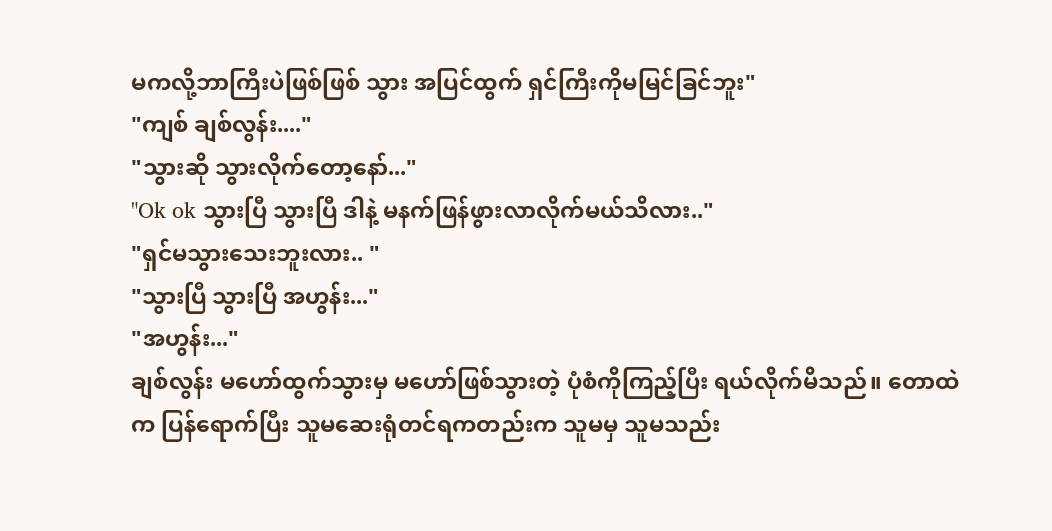မကလို့ဘာကြီးပဲဖြစ်ဖြစ် သွား အပြင်ထွက် ရှင်ကြီးကိုမမြင်ခြင်ဘူး"
"ကျစ် ချစ်လွန်း...."
"သွားဆို သွားလိုက်တော့နော်..."
"Ok ok သွားပြီ သွားပြီ ဒါနဲ့ မနက်ဖြန်ဖွားလာလိုက်မယ်သိလား.."
"ရှင်မသွားသေးဘူးလား.. "
"သွားပြီ သွားပြီ အဟွန်း..."
"အဟွန်း..."
ချစ်လွန်း မဟော်ထွက်သွားမှ မဟော်ဖြစ်သွားတဲ့ ပုံစံကိုကြည့်ပြီး ရယ်လိုက်မိသည်။ တောထဲက ပြန်ရောက်ပြီး သူမဆေးရုံတင်ရကတည်းက သူမမှ သူမသည်း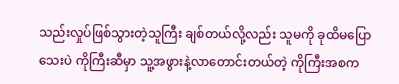သည်းလှုပ်ဖြစ်သွားတဲ့သူကြီး ချစ်တယ်လို့လည်း သူမကို ခုထိမပြောသေးပဲ ကိုကြီးဆီမှာ သူ့အဖွားနဲ့လာတောင်းတယ်တဲ့ ကိုကြီးအစက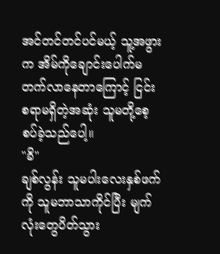အင်တင်တင်ပင်မယ့် သူ့အဖွားက အိမ်ကိုချောင်းပေါက်မတက်လာနေတာကြောင့် ငြင်းစရာမရှိတဲ့အဆုံး သူမတို့စေ့စပ်ခဲ့သည်ပေါ့။
"ခိ"
ချစ်လွန်း သူမပါးလေးနှစ်ဖက်ကို သူမဘာသာကိုင်ပြီး မျက်လုံးတွေပိတ်သွား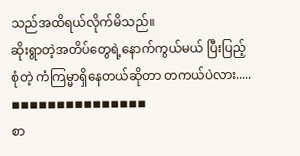သည်အထိရယ်လိုက်မိသည်။
ဆိုးရွာတဲ့အတိပ်တွေရဲ့နောက်ကွယ်မယ် ပြီးပြည့်စုံတဲ့ ကံကြမ္မာရှိနေတယ်ဆိုတာ တကယ်ပဲလား.....
◾◾◾◾◾◾◾◾◾◾◾◾◾◾◾
စာ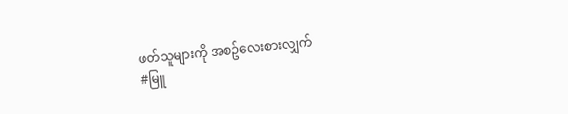ဖတ်သူများကို အစဥ်လေးစားလျှက်
#မြူ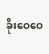ခိုးဝေဝေ